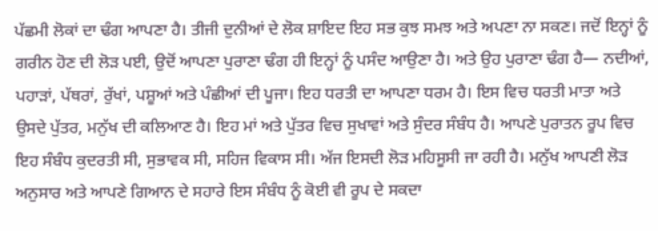ਪੱਛਮੀ ਲੋਕਾਂ ਦਾ ਢੰਗ ਆਪਣਾ ਹੈ। ਤੀਜੀ ਦੁਨੀਆਂ ਦੇ ਲੋਕ ਸ਼ਾਇਦ ਇਹ ਸਭ ਕੁਝ ਸਮਝ ਅਤੇ ਅਪਣਾ ਨਾ ਸਕਣ। ਜਦੋਂ ਇਨ੍ਹਾਂ ਨੂੰ ਗਰੀਨ ਹੋਣ ਦੀ ਲੋੜ ਪਈ, ਉਦੋਂ ਆਪਣਾ ਪੁਰਾਣਾ ਢੰਗ ਹੀ ਇਨ੍ਹਾਂ ਨੂੰ ਪਸੰਦ ਆਉਣਾ ਹੈ। ਅਤੇ ਉਹ ਪੁਰਾਣਾ ਢੰਗ ਹੈ— ਨਦੀਆਂ, ਪਹਾੜਾਂ, ਪੱਥਰਾਂ, ਰੁੱਖਾਂ, ਪਸ਼ੂਆਂ ਅਤੇ ਪੰਛੀਆਂ ਦੀ ਪੂਜਾ। ਇਹ ਧਰਤੀ ਦਾ ਆਪਣਾ ਧਰਮ ਹੈ। ਇਸ ਵਿਚ ਧਰਤੀ ਮਾਤਾ ਅਤੇ ਉਸਦੇ ਪੁੱਤਰ, ਮਨੁੱਖ ਦੀ ਕਲਿਆਣ ਹੈ। ਇਹ ਮਾਂ ਅਤੇ ਪੁੱਤਰ ਵਿਚ ਸੁਖਾਵਾਂ ਅਤੇ ਸੁੰਦਰ ਸੰਬੰਧ ਹੈ। ਆਪਣੇ ਪੁਰਾਤਨ ਰੂਪ ਵਿਚ ਇਹ ਸੰਬੰਧ ਕੁਦਰਤੀ ਸੀ, ਸੁਭਾਵਕ ਸੀ, ਸਹਿਜ ਵਿਕਾਸ ਸੀ। ਅੱਜ ਇਸਦੀ ਲੋੜ ਮਹਿਸੂਸੀ ਜਾ ਰਹੀ ਹੈ। ਮਨੁੱਖ ਆਪਣੀ ਲੋੜ ਅਨੁਸਾਰ ਅਤੇ ਆਪਣੇ ਗਿਆਨ ਦੇ ਸਹਾਰੇ ਇਸ ਸੰਬੰਧ ਨੂੰ ਕੋਈ ਵੀ ਰੂਪ ਦੇ ਸਕਦਾ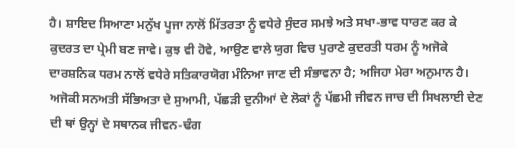ਹੈ। ਸ਼ਾਇਦ ਸਿਆਣਾ ਮਨੁੱਖ ਪੂਜਾ ਨਾਲੋਂ ਮਿੱਤਰਤਾ ਨੂੰ ਵਧੇਰੇ ਸੁੰਦਰ ਸਮਝੇ ਅਤੇ ਸਖਾ-ਭਾਵ ਧਾਰਣ ਕਰ ਕੇ ਕੁਦਰਤ ਦਾ ਪ੍ਰੇਮੀ ਬਣ ਜਾਵੇ। ਕੁਝ ਵੀ ਹੋਵੇ, ਆਉਣ ਵਾਲੇ ਯੁਗ ਵਿਚ ਪੁਰਾਣੇ ਕੁਦਰਤੀ ਧਰਮ ਨੂੰ ਅਜੋਕੇ ਦਾਰਸ਼ਨਿਕ ਧਰਮ ਨਾਲੋਂ ਵਧੇਰੇ ਸਤਿਕਾਰਯੋਗ ਮੰਨਿਆ ਜਾਣ ਦੀ ਸੰਭਾਵਨਾ ਹੈ; ਅਜਿਹਾ ਮੇਰਾ ਅਨੁਮਾਨ ਹੈ। ਅਜੋਕੀ ਸਨਅਤੀ ਸੱਭਿਅਤਾ ਦੇ ਸੁਆਮੀ, ਪੱਛੜੀ ਦੁਨੀਆਂ ਦੇ ਲੋਕਾਂ ਨੂੰ ਪੱਛਮੀ ਜੀਵਨ ਜਾਚ ਦੀ ਸਿਖਲਾਈ ਦੇਣ ਦੀ ਥਾਂ ਉਨ੍ਹਾਂ ਦੇ ਸਥਾਨਕ ਜੀਵਨ-ਢੰਗ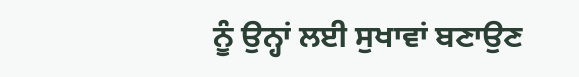ਨੂੰ ਉਨ੍ਹਾਂ ਲਈ ਸੁਖਾਵਾਂ ਬਣਾਉਣ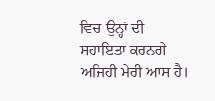ਵਿਚ ਉਨ੍ਹਾਂ ਦੀ ਸਹਾਇਤਾ ਕਰਨਗੇ ਅਜਿਹੀ ਮੇਰੀ ਆਸ ਹੈ।